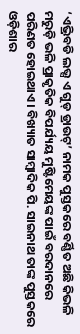‘ଏଭ୍ରିବଡି ଲଭ୍ସ ଏ ଗୁଡ୍ ଡ୍ରାଉଟ୍’ ନାମକ ପୁସ୍ତକରେ ବର୍ଣ୍ଣିତ ଅଛି କିଭଳି ମରୁଡ଼ି ଭଳି ପ୍ରାକୃତିକ ବିପର୍ଯ୍ୟୟ ମୁଷ୍ଟିମେୟଙ୍କ ପାଇଁ ବରଦାନରେ ପରିଣତ ହୋଇଥାଏ। ବିଖ୍ୟାତ ସାମ୍ବାଦିକ ପି. ସାଇନାଥ ତାଙ୍କ ପୁସ୍ତକରେ ଓଡ଼ିଶାର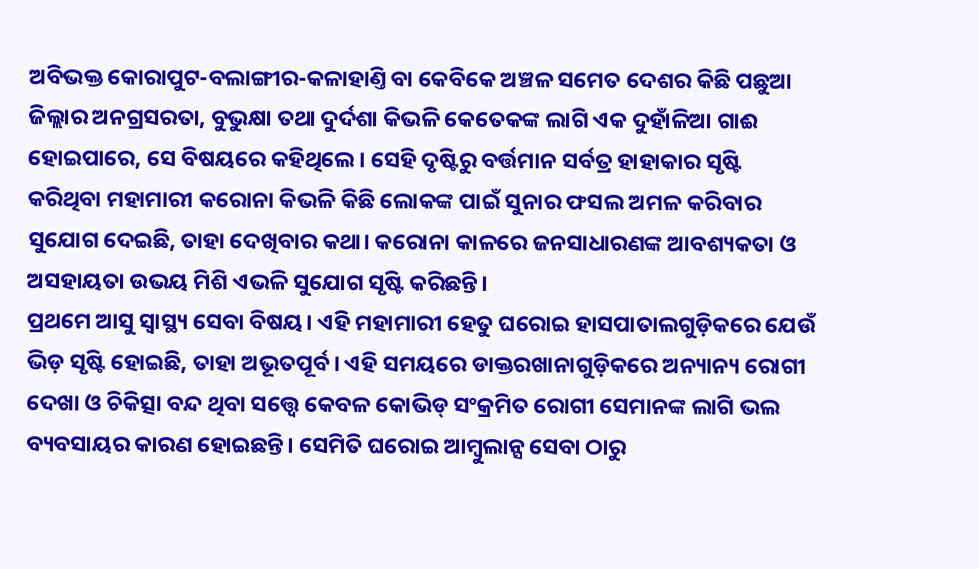ଅବିଭକ୍ତ କୋରାପୁଟ-ବଲାଙ୍ଗୀର-କଳାହାଣ୍ତି ବା କେବିକେ ଅଞ୍ଚଳ ସମେତ ଦେଶର କିଛି ପଛୁଆ ଜିଲ୍ଲାର ଅନଗ୍ରସରତା, ବୁଭୁକ୍ଷା ତଥା ଦୁର୍ଦଶା କିଭଳି କେତେକଙ୍କ ଲାଗି ଏକ ଦୁହାଁଳିଆ ଗାଈ ହୋଇପାରେ, ସେ ବିଷୟରେ କହିଥିଲେ। ସେହି ଦୃଷ୍ଟିରୁ ବର୍ତ୍ତମାନ ସର୍ବତ୍ର ହାହାକାର ସୃଷ୍ଟି କରିଥିବା ମହାମାରୀ କରୋନା କିଭଳି କିଛି ଲୋକଙ୍କ ପାଇଁ ସୁନାର ଫସଲ ଅମଳ କରିବାର ସୁଯୋଗ ଦେଇଛି, ତାହା ଦେଖିବାର କଥା। କରୋନା କାଳରେ ଜନସାଧାରଣଙ୍କ ଆବଶ୍ୟକତା ଓ ଅସହାୟତା ଉଭୟ ମିଶି ଏଭଳି ସୁଯୋଗ ସୃଷ୍ଟି କରିଛନ୍ତି।
ପ୍ରଥମେ ଆସୁ ସ୍ବାସ୍ଥ୍ୟ ସେବା ବିଷୟ। ଏହି ମହାମାରୀ ହେତୁ ଘରୋଇ ହାସପାତାଲଗୁଡ଼ିକରେ ଯେଉଁ ଭିଡ଼ ସୃଷ୍ଟି ହୋଇଛି, ତାହା ଅଭୂତପୂର୍ବ। ଏହି ସମୟରେ ଡାକ୍ତରଖାନାଗୁଡ଼ିକରେ ଅନ୍ୟାନ୍ୟ ରୋଗୀ ଦେଖା ଓ ଚିକିତ୍ସା ବନ୍ଦ ଥିବା ସତ୍ତ୍ବେ କେବଳ କୋଭିଡ୍ ସଂକ୍ରମିତ ରୋଗୀ ସେମାନଙ୍କ ଲାଗି ଭଲ ବ୍ୟବସାୟର କାରଣ ହୋଇଛନ୍ତି। ସେମିତି ଘରୋଇ ଆମ୍ବୁଲାନ୍ସ ସେବା ଠାରୁ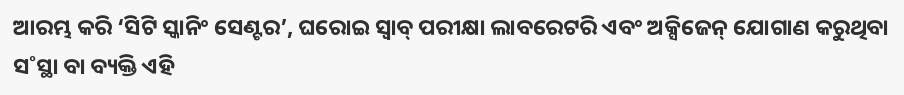ଆରମ୍ଭ କରି ‘ସିଟି ସ୍କାନିଂ ସେଣ୍ଟର’, ଘରୋଇ ସ୍ବାବ୍ ପରୀକ୍ଷା ଲାବରେଟରି ଏବଂ ଅକ୍ସିଜେନ୍ ଯୋଗାଣ କରୁଥିବା ସ˚ସ୍ଥା ବା ବ୍ୟକ୍ତି ଏହି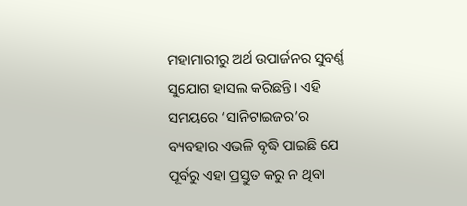ମହାମାରୀରୁ ଅର୍ଥ ଉପାର୍ଜନର ସୁବର୍ଣ୍ଣ ସୁଯୋଗ ହାସଲ କରିଛନ୍ତି। ଏହି ସମୟରେ ‘ସାନିଟାଇଜର’ର ବ୍ୟବହାର ଏଭଳି ବୃଦ୍ଧି ପାଇଛି ଯେ ପୂର୍ବରୁ ଏହା ପ୍ରସ୍ତୁତ କରୁ ନ ଥିବା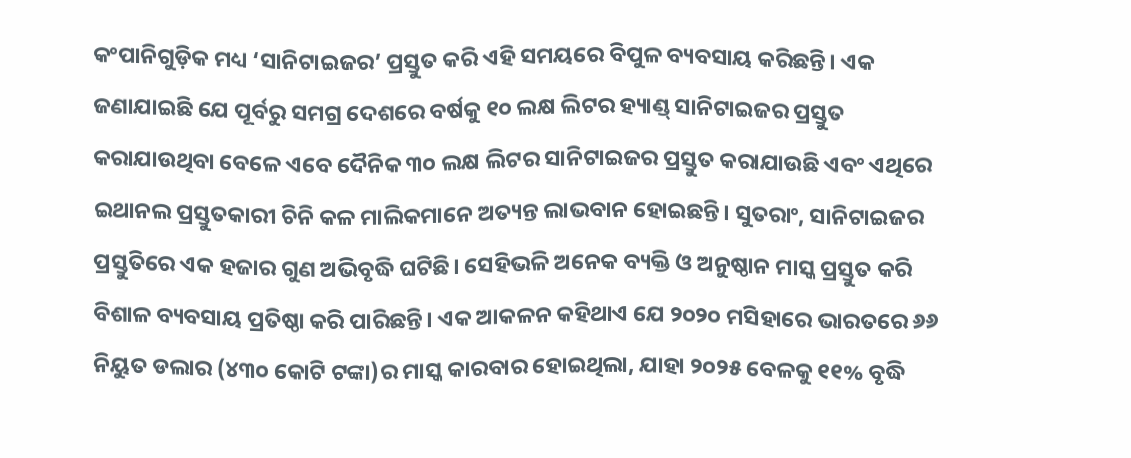କଂପାନିଗୁଡ଼ିକ ମଧ୍ୟ ‘ସାନିଟାଇଜର’ ପ୍ରସ୍ତୁତ କରି ଏହି ସମୟରେ ବିପୁଳ ବ୍ୟବସାୟ କରିଛନ୍ତି। ଏକ ଜଣାଯାଇଛି ଯେ ପୂର୍ବରୁ ସମଗ୍ର ଦେଶରେ ବର୍ଷକୁ ୧୦ ଲକ୍ଷ ଲିଟର ହ୍ୟାଣ୍ଡ୍ ସାନିଟାଇଜର ପ୍ରସ୍ତୁତ କରାଯାଉଥିବା ବେଳେ ଏବେ ଦୈନିକ ୩୦ ଲକ୍ଷ ଲିଟର ସାନିଟାଇଜର ପ୍ରସ୍ତୁତ କରାଯାଉଛି ଏବଂ ଏଥିରେ ଇଥାନଲ ପ୍ରସ୍ତୁତକାରୀ ଚିନି କଳ ମାଲିକମାନେ ଅତ୍ୟନ୍ତ ଲାଭବାନ ହୋଇଛନ୍ତି। ସୁତରାଂ, ସାନିଟାଇଜର ପ୍ରସ୍ତୁତିରେ ଏକ ହଜାର ଗୁଣ ଅଭିବୃଦ୍ଧି ଘଟିଛି। ସେହିଭଳି ଅନେକ ବ୍ୟକ୍ତି ଓ ଅନୁଷ୍ଠାନ ମାସ୍କ ପ୍ରସ୍ତୁତ କରି ବିଶାଳ ବ୍ୟବସାୟ ପ୍ରତିଷ୍ଠା କରି ପାରିଛନ୍ତି। ଏକ ଆକଳନ କହିଥାଏ ଯେ ୨୦୨୦ ମସିହାରେ ଭାରତରେ ୬୬ ନିୟୁତ ଡଲାର (୪୩୦ କୋଟି ଟଙ୍କା)ର ମାସ୍କ କାରବାର ହୋଇଥିଲା, ଯାହା ୨୦୨୫ ବେଳକୁ ୧୧% ବୃଦ୍ଧି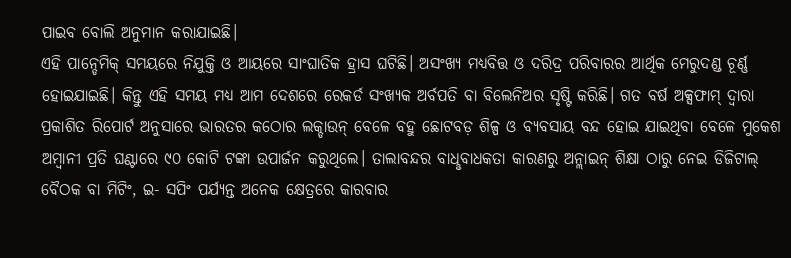ପାଇବ ବୋଲି ଅନୁମାନ କରାଯାଇଛି।
ଏହି ପାନ୍ଡେମିକ୍ ସମୟରେ ନିଯୁକ୍ତି ଓ ଆୟରେ ସାଂଘାତିକ ହ୍ରାସ ଘଟିଛି। ଅସଂଖ୍ୟ ମଧ୍ୟବିତ୍ତ ଓ ଦରିଦ୍ର ପରିବାରର ଆର୍ଥିକ ମେରୁଦଣ୍ଡ ଚୂର୍ଣ୍ଣ ହୋଇଯାଇଛି। କିନ୍ତୁ ଏହି ସମୟ ମଧ୍ୟ ଆମ ଦେଶରେ ରେକର୍ଡ ସଂଖ୍ୟକ ଅର୍ବପତି ବା ବିଲେନିଅର ସୃଷ୍ଟି କରିଛି। ଗତ ବର୍ଷ ଅକ୍ସଫାମ୍ ଦ୍ବାରା ପ୍ରକାଶିତ ରିପୋର୍ଟ ଅନୁସାରେ ଭାରତର କଠୋର ଲକ୍ଡାଉନ୍ ବେଳେ ବହୁ ଛୋଟବଡ଼ ଶିଳ୍ପ ଓ ବ୍ୟବସାୟ ବନ୍ଦ ହୋଇ ଯାଇଥିବା ବେଳେ ମୁକେଶ ଅମ୍ବାନୀ ପ୍ରତି ଘଣ୍ଟାରେ ୯୦ କୋଟି ଟଙ୍କା ଉପାର୍ଜନ କରୁଥିଲେ। ତାଲାବନ୍ଦର ବାଧୢବାଧକତା କାରଣରୁ ଅନ୍ଲାଇନ୍ ଶିକ୍ଷା ଠାରୁ ନେଇ ଡିଜିଟାଲ୍ ବୈଠକ ବା ମିଟିଂ, ଇ- ସପିଂ ପର୍ଯ୍ୟନ୍ତ ଅନେକ କ୍ଷେତ୍ରରେ କାରବାର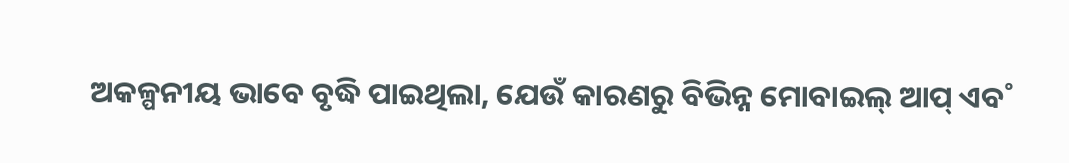ଅକଳ୍ପନୀୟ ଭାବେ ବୃଦ୍ଧି ପାଇଥିଲା, ଯେଉଁ କାରଣରୁ ବିଭିନ୍ନ ମୋବାଇଲ୍ ଆପ୍ ଏବ˚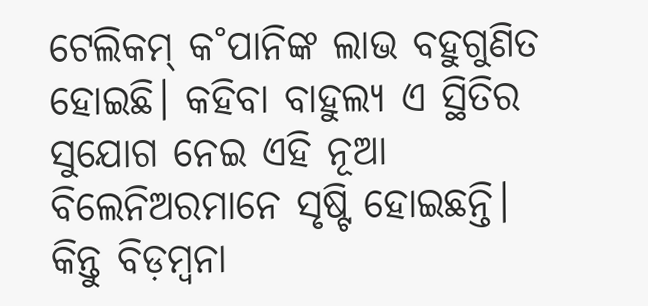ଟେଲିକମ୍ କ˚ପାନିଙ୍କ ଲାଭ ବହୁଗୁଣିତ ହୋଇଛି। କହିବା ବାହୁଲ୍ୟ ଏ ସ୍ଥିତିର ସୁଯୋଗ ନେଇ ଏହି ନୂଆ ବିଲେନିଅରମାନେ ସୃଷ୍ଟି ହୋଇଛନ୍ତି।
କିନ୍ତୁ ବିଡ଼ମ୍ବନା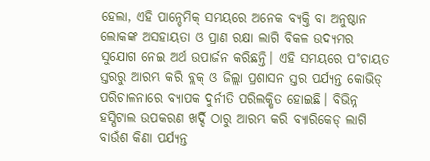ହେଲା, ଏହି ପାନ୍ଡେମିକ୍ ସମୟରେ ଅନେକ ବ୍ୟକ୍ତି ବା ଅନୁଷ୍ଠାନ ଲୋକଙ୍କ ଅସହାୟତା ଓ ପ୍ରାଣ ରକ୍ଷା ଲାଗି ବିକଳ ଉଦ୍ୟମର ସୁଯୋଗ ନେଇ ଅର୍ଥ ଉପାର୍ଜନ କରିଛନ୍ତି। ଏହି ସମୟରେ ପ˚ଚାୟତ ସ୍ତରରୁ ଆରମ୍ଭ କରି ବ୍ଲକ୍ ଓ ଜିଲ୍ଲା ପ୍ରଶାସନ ସ୍ତର ପର୍ଯ୍ୟନ୍ତ କୋଭିଡ୍ ପରିଚାଳନାରେ ବ୍ୟାପକ ଦୁର୍ନୀତି ପରିଲକ୍ଷିତ ହୋଇଛି। ବିଭିନ୍ନ ହସ୍ପିଟାଲ ଉପକରଣ ଖର୍ଦ୍ଦି ଠାରୁ ଆରମ୍ଭ କରି ବ୍ୟାରିକେଡ୍ ଲାଗି ବାଉଁଶ କିଣା ପର୍ଯ୍ୟନ୍ତ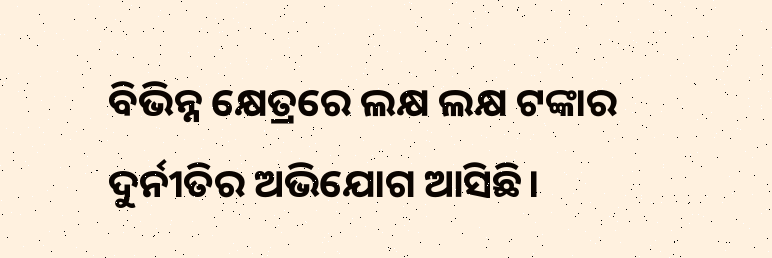ବିଭିନ୍ନ କ୍ଷେତ୍ରରେ ଲକ୍ଷ ଲକ୍ଷ ଟଙ୍କାର ଦୁର୍ନୀତିର ଅଭିଯୋଗ ଆସିଛି।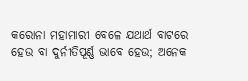କରୋନା ମହାମାରୀ ବେଳେ ଯଥାର୍ଥ ବାଟରେ ହେଉ ବା ଦୁର୍ନୀତିପୂର୍ଣ୍ଣ ଭାବେ ହେଉ; ଅନେକ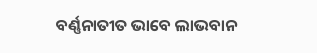ବର୍ଣ୍ଣନାତୀତ ଭାବେ ଲାଭବାନ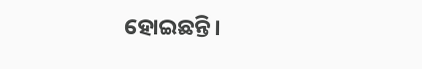ହୋଇଛନ୍ତି।